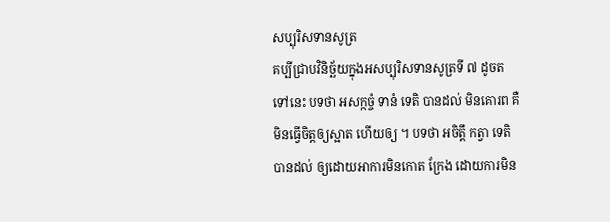សប្បុរិសទានសូត្រ
គប្បីជ្រាបវិនិច្ឆ័យក្នុងអសប្បុរិសទានសូត្រទី ៧ ដូចតទៅនេះ បទថា អសក្កច្ចំ ទានំ ទេតិ បានដល់ មិនគោរព គឺមិនធ្វើចិត្តឲ្យស្អាត ហើយឲ្យ ។ បទថា អចិត្តឹ កត្វា ទេតិ បានដល់ ឲ្យដោយអាការមិនកោត ក្រែង ដោយការមិន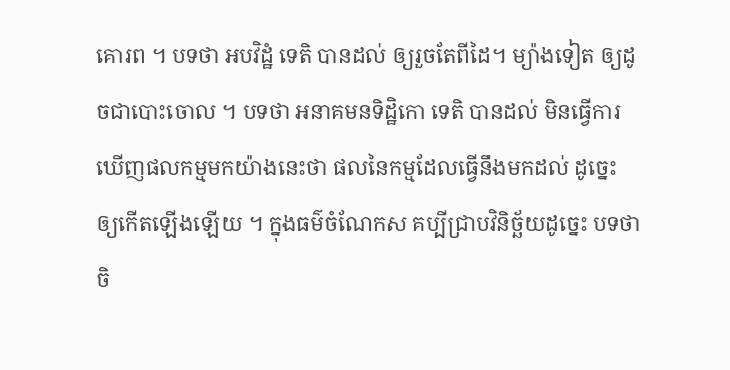គោរព ។ បទថា អបវិដ្ឋំ ទេតិ បានដល់ ឲ្យរួចតែពីដៃ។ ម្យ៉ាងទៀត ឲ្យដូចជាបោះចោល ។ បទថា អនាគមនទិដ្ឋិកោ ទេតិ បានដល់ មិនធ្វើការឃើញផលកម្មមកយ៉ាងនេះថា ផលនៃកម្មដែលធ្វើនឹងមកដល់ ដូច្នេះ ឲ្យកើតឡើងឡើយ ។ ក្នុងធម៌ចំណែកស គប្បីជ្រាបវិនិច្ឆ័យដូច្នេះ បទថា ចិ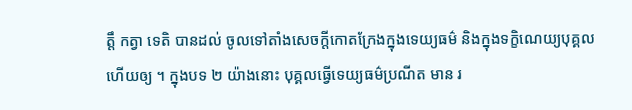ត្តឹ កត្វា ទេតិ បានដល់ ចូលទៅតាំងសេចក្តីកោតក្រែងក្នុងទេយ្យធម៌ និងក្នុងទក្ខិណេយ្យបុគ្គល ហើយឲ្យ ។ ក្នុងបទ ២ យ៉ាងនោះ បុគ្គលធ្វើទេយ្យធម៌ប្រណីត មាន រ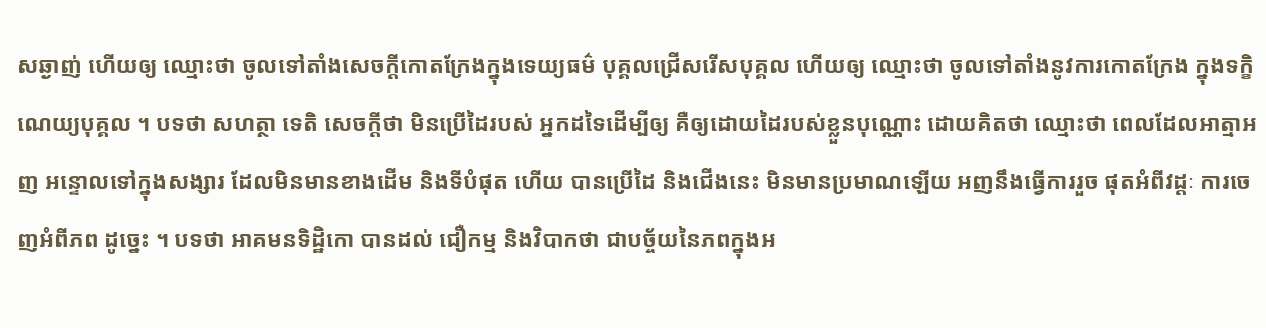សឆ្ងាញ់ ហើយឲ្យ ឈ្មោះថា ចូលទៅតាំងសេចក្តីកោតក្រែងក្នុងទេយ្យធម៌ បុគ្គលជ្រើសរើសបុគ្គល ហើយឲ្យ ឈ្មោះថា ចូលទៅតាំងនូវការកោតក្រែង ក្នុងទក្ខិណេយ្យបុគ្គល ។ បទថា សហត្ថា ទេតិ សេចក្តីថា មិនប្រើដៃរបស់ អ្នកដទៃដើម្បីឲ្យ គឺឲ្យដោយដៃរបស់ខ្លួនបុណ្ណោះ ដោយគិតថា ឈ្មោះថា ពេលដែលអាត្មាអញ អន្ទោលទៅក្នុងសង្សារ ដែលមិនមានខាងដើម និងទីបំផុត ហើយ បានប្រើដៃ និងជើងនេះ មិនមានប្រមាណឡើយ អញនឹងធ្វើការរួច ផុតអំពីវដ្តៈ ការចេញអំពីភព ដូច្នេះ ។ បទថា អាគមនទិដ្ឋិកោ បានដល់ ជឿកម្ម និងវិបាកថា ជាបច្ច័យនៃភពក្នុងអ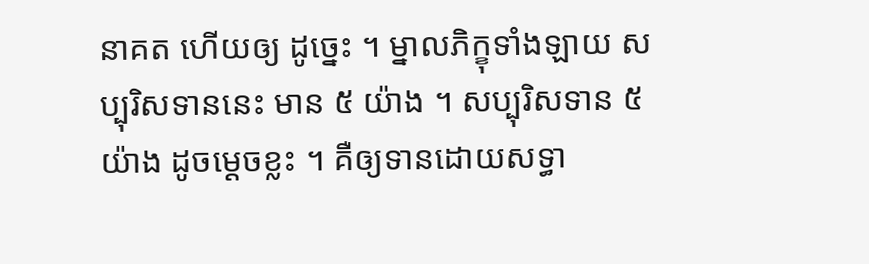នាគត ហើយឲ្យ ដូច្នេះ ។ ម្នាលភិក្ខុទាំងឡាយ សប្បុរិសទាននេះ មាន ៥ យ៉ាង ។ សប្បុរិសទាន ៥ យ៉ាង ដូចម្តេចខ្លះ ។ គឺឲ្យទានដោយសទ្ធា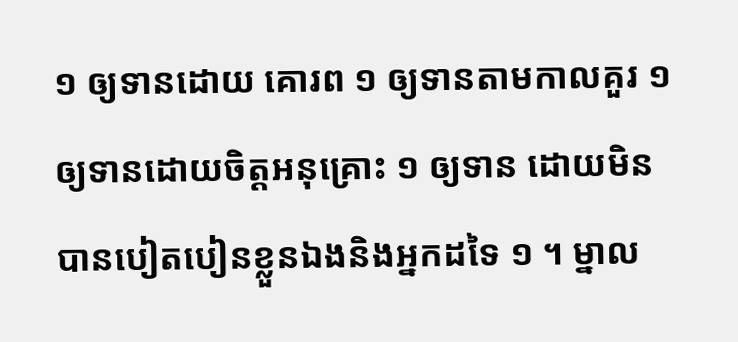១ ឲ្យទានដោយ គោរព ១ ឲ្យទានតាមកាលគួរ ១ ឲ្យទានដោយចិត្តអនុគ្រោះ ១ ឲ្យទាន ដោយមិនបានបៀតបៀនខ្លួនឯងនិងអ្នកដទៃ ១ ។ ម្នាល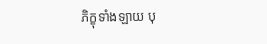ភិក្ខុទាំងឡាយ បុ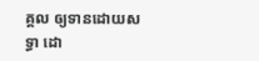គ្គល ឲ្យទានដោយសទ្ធា ដោ